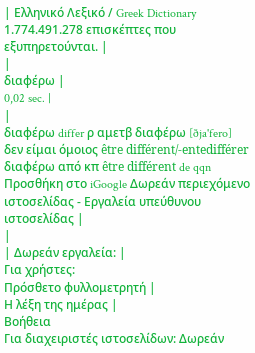| Ελληνικό Λεξικό / Greek Dictionary 1.774.491.278 επισκέπτες που εξυπηρετούνται. |
|
διαφέρω |
0,02 sec. |
|
διαφέρω differ ρ αμετβ διαφέρω [ðja'fero] δεν είμαι όμοιος être différent/-entedifférer διαφέρω από κπ être différent de qqn Προσθήκη στο iGoogle Δωρεάν περιεχόμενο ιστοσελίδας - Εργαλεία υπεύθυνου ιστοσελίδας |
|
| Δωρεάν εργαλεία: |
Για χρήστες:
Πρόσθετο φυλλομετρητή |
Η λέξη της ημέρας |
Βοήθεια
Για διαχειριστές ιστοσελίδων: Δωρεάν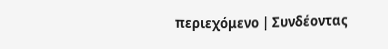περιεχόμενο | Συνδέοντας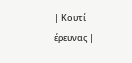| Κουτί έρευνας |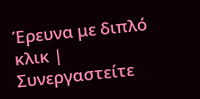Έρευνα με διπλό κλικ | Συνεργαστείτε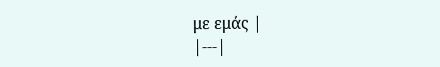με εμάς |
|---|